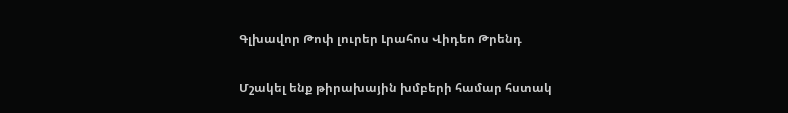Գլխավոր Թոփ լուրեր Լրահոս Վիդեո Թրենդ

Մշակել ենք թիրախային խմբերի համար հստակ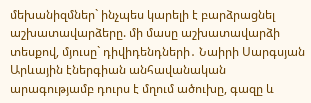մեխանիզմներ` ինչպես կարելի է բարձրացնել աշխատավարձերը. մի մասը աշխատավարձի տեսքով, մյուսը` դիվիդենդների․ Նաիրի Սարգսյան Արևային էներգիան անհավանական արագությամբ դուրս է մղում ածուխը, գազը և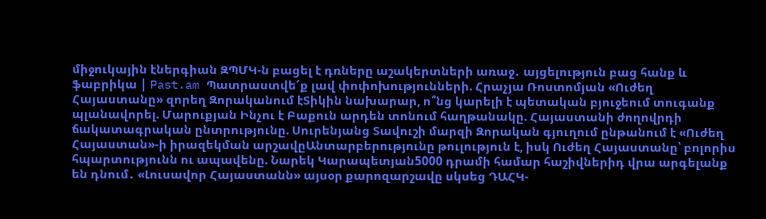միջուկային էներգիան ԶՊՄԿ-ն բացել է դռները աշակերտների առաջ․ այցելություն բաց հանք և ֆաբրիկա | Past.am Պատրաստվե՜ք լավ փոփոխությունների. Հրաչյա Ռոստոմյան «Ուժեղ Հայաստանը» զորեղ Զորականում էՏիկին նախարար, ո՞նց կարելի է պետական բյուջեում տուգանք պլանավորել. Մարուքյան Ինչու է Բաքուն արդեն տոնում հաղթանակը. Հայաստանի ժողովրդի ճակատագրական ընտրությունը. Սուրենյանց Տավուշի մարզի Զորական գյուղում ընթանում է «Ուժեղ Հայաստան»-ի իրազեկման արշավըԱնտարբերությունը թուլություն է, իսկ Ուժեղ Հայաստանը՝ բոլորիս հպարտությունն ու ապավենը. Նարեկ Կարապետյան5000 դրամի համար հաշիվներիդ վրա արգելանք են դնում․ «Լուսավոր Հայաստանն» այսօր քարոզարշավը սկսեց ԴԱՀԿ-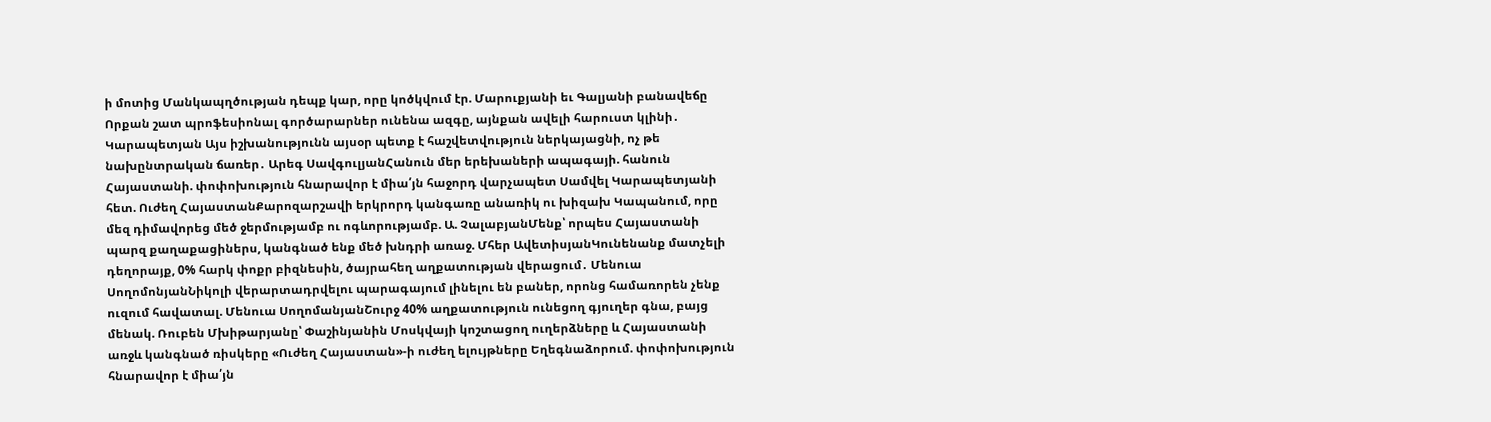ի մոտից Մանկապղծության դեպք կար, որը կոծկվում էր. Մարուքյանի եւ Գալյանի բանավեճը Որքան շատ պրոֆեսիոնալ գործարարներ ունենա ազգը, այնքան ավելի հարուստ կլինի․ Կարապետյան Այս իշխանությունն այսօր պետք է հաշվետվություն ներկայացնի, ոչ թե նախընտրական ճառեր․ Արեգ ՍավգուլյանՀանուն մեր երեխաների ապագայի. հանուն Հայաստանի. փոփոխություն հնարավոր է միա՛յն հաջորդ վարչապետ Սամվել Կարապետյանի հետ. Ուժեղ ՀայաստանՔարոզարշավի երկրորդ կանգառը անառիկ ու խիզախ Կապանում, որը մեզ դիմավորեց մեծ ջերմությամբ ու ոգևորությամբ. Ա. ՉալաբյանՄենք՝ որպես Հայաստանի պարզ քաղաքացիներս, կանգնած ենք մեծ խնդրի առաջ. Մհեր ԱվետիսյանԿունենանք մատչելի դեղորայք, 0% հարկ փոքր բիզնեսին, ծայրահեղ աղքատության վերացում․ Մենուա ՍողոմոնյանՆիկոլի վերարտադրվելու պարագայում լինելու են բաներ, որոնց համառորեն չենք ուզում հավատալ. Մենուա ՍողոմանյանՇուրջ 40% աղքատություն ունեցող գյուղեր գնա, բայց մենակ. Ռուբեն Մխիթարյանը՝ Փաշինյանին Մոսկվայի կոշտացող ուղերձները և Հայաստանի առջև կանգնած ռիսկերը «Ուժեղ Հայաստան»-ի ուժեղ ելույթները Եղեգնաձորում. փոփոխություն հնարավոր է միա՛յն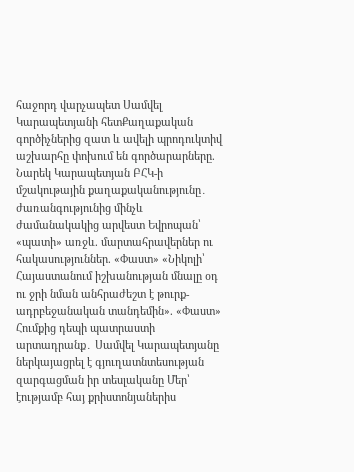հաջորդ վարչապետ Սամվել Կարապետյանի հետՔաղաքական գործիչներից զատ և ավելի պրոդուկտիվ աշխարհը փոխում են գործարարները. Նարեկ Կարապետյան ԲՀԿ-ի մշակութային քաղաքականությունը․ ժառանգությունից մինչև ժամանակակից արվեստ Եվրոպան՝ «պատի» առջև. մարտահրավերներ ու հակասություններ. «Փաստ» «Նիկոլի՝ Հայաստանում իշխանության մնալը օդ ու ջրի նման անհրաժեշտ է թուրք-ադրբեջանական տանդեմին». «Փաստ» Հումքից դեպի պատրաստի արտադրանք․ Սամվել Կարապետյանը ներկայացրել է գյուղատնտեսության զարգացման իր տեսլականը Մեր՝ էությամբ հայ քրիստոնյաներիս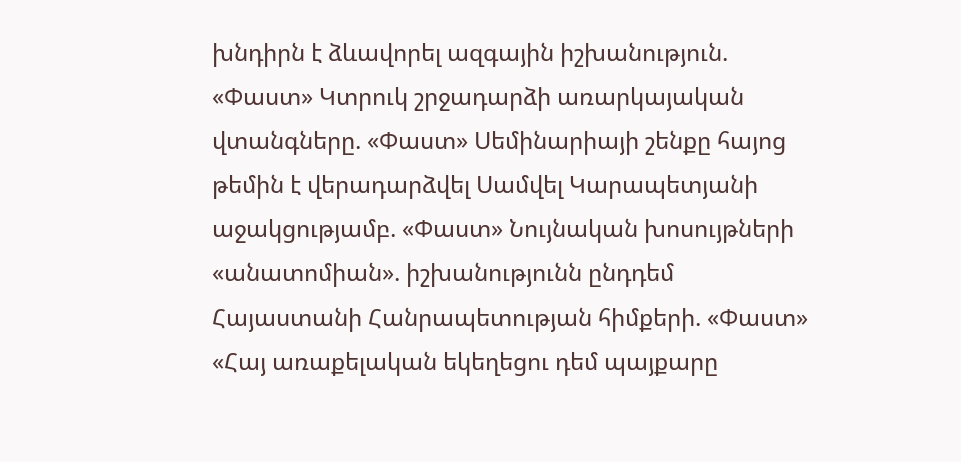խնդիրն է ձևավորել ազգային իշխանություն. «Փաստ» Կտրուկ շրջադարձի առարկայական վտանգները. «Փաստ» Սեմինարիայի շենքը հայոց թեմին է վերադարձվել Սամվել Կարապետյանի աջակցությամբ. «Փաստ» Նույնական խոսույթների «անատոմիան». իշխանությունն ընդդեմ Հայաստանի Հանրապետության հիմքերի. «Փաստ» «Հայ առաքելական եկեղեցու դեմ պայքարը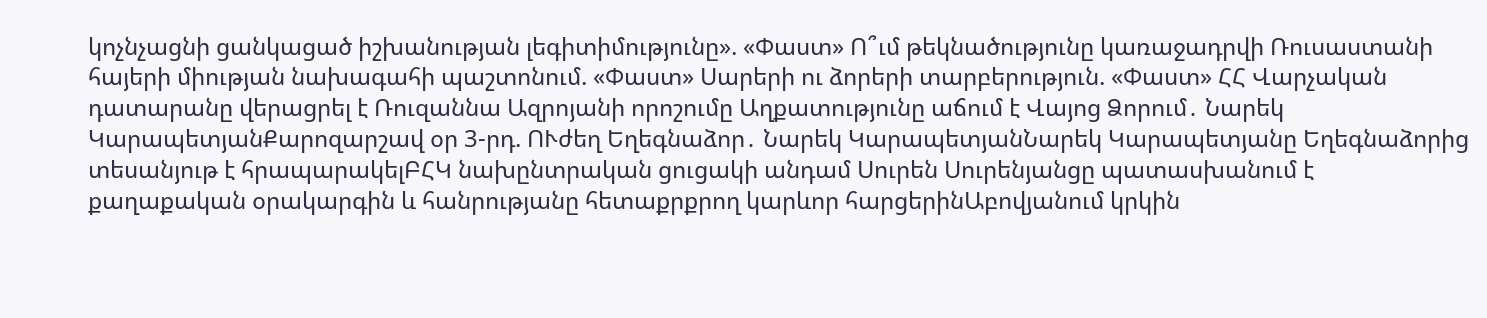կոչնչացնի ցանկացած իշխանության լեգիտիմությունը». «Փաստ» Ո՞ւմ թեկնածությունը կառաջադրվի Ռուսաստանի հայերի միության նախագահի պաշտոնում. «Փաստ» Սարերի ու ձորերի տարբերություն. «Փաստ» ՀՀ Վարչական դատարանը վերացրել է Ռուզաննա Ազրոյանի որոշումը Աղքատությունը աճում է Վայոց Ձորում․ Նարեկ ԿարապետյանՔարոզարշավ օր 3-րդ. ՈՒժեղ Եղեգնաձոր․ Նարեկ ԿարապետյանՆարեկ Կարապետյանը Եղեգնաձորից տեսանյութ է հրապարակելԲՀԿ նախընտրական ցուցակի անդամ Սուրեն Սուրենյանցը պատասխանում է քաղաքական օրակարգին և հանրությանը հետաքրքրող կարևոր հարցերինԱբովյանում կրկին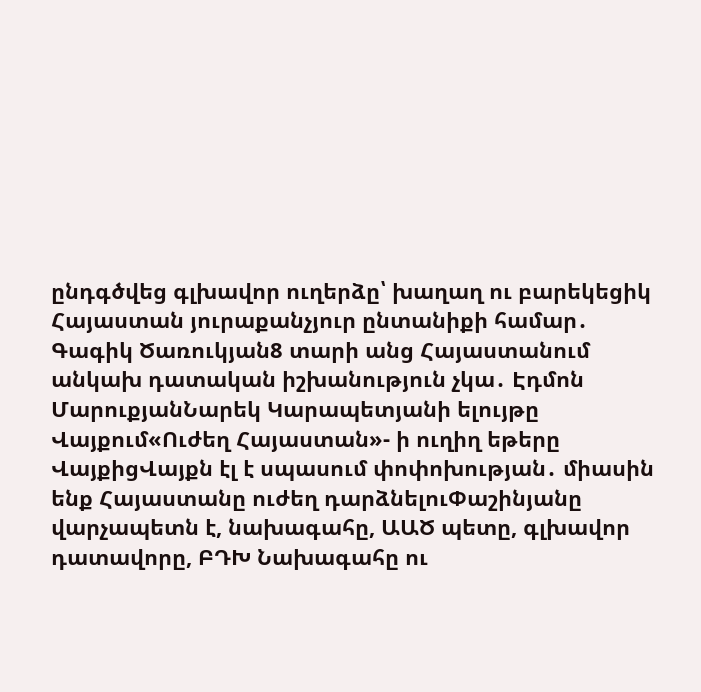ընդգծվեց գլխավոր ուղերձը՝ խաղաղ ու բարեկեցիկ Հայաստան յուրաքանչյուր ընտանիքի համար․ Գագիկ Ծառուկյան8 տարի անց Հայաստանում անկախ դատական իշխանություն չկա․ Էդմոն ՄարուքյանՆարեկ Կարապետյանի ելույթը Վայքում«Ուժեղ Հայաստան»- ի ուղիղ եթերը ՎայքիցՎայքն էլ է սպասում փոփոխության․ միասին ենք Հայաստանը ուժեղ դարձնելուՓաշինյանը վարչապետն է, նախագահը, ԱԱԾ պետը, գլխավոր դատավորը, ԲԴԽ Նախագահը ու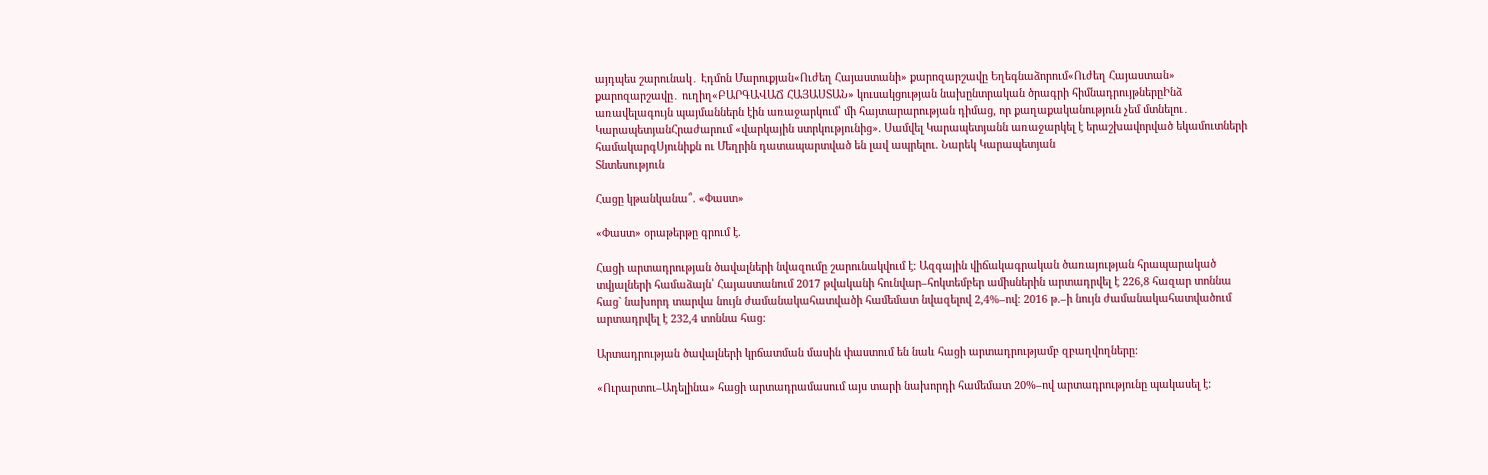այդպես շարունակ․ Էդմոն Մարուքյան«Ուժեղ Հայաստանի» քարոզարշավը Եղեգնաձորում«Ուժեղ Հայաստան» քարոզարշավը․ ուղիղ«ԲԱՐԳԱՎԱՃ ՀԱՅԱՍՏԱՆ» կուսակցության նախընտրական ծրագրի հիմնադրույթներըԻնձ առավելագույն պայմաններն էին առաջարկում՝ մի հայտարարության դիմաց, որ քաղաքականություն չեմ մտնելու․ ԿարապետյանՀրաժարում «վարկային ստրկությունից». Սամվել Կարապետյանն առաջարկել է երաշխավորված եկամուտների համակարգՍյունիքն ու Մեղրին դատապարտված են լավ ապրելու. Նարեկ Կարապետյան
Տնտեսություն

Հացը կթանկանա՞. «Փաստ»

«Փաստ» օրաթերթը գրում է.

Հացի արտադրության ծավալների նվազումը շարունակվում է։ Ազգային վիճակագրական ծառայության հրապարակած տվյալների համաձայն՝ Հայաստանում 2017 թվականի հունվար–հոկտեմբեր ամիսներին արտադրվել է 226,8 հազար տոննա հաց` նախորդ տարվա նույն ժամանակահատվածի համեմատ նվազելով 2,4%–ով: 2016 թ.–ի նույն ժամանակահատվածում արտադրվել է 232,4 տոննա հաց:

Արտադրության ծավալների կրճատման մասին փաստում են նաև հացի արտադրությամբ զբաղվողները:

«Ուրարտու–Ադելինա» հացի արտադրամասում այս տարի նախորդի համեմատ 20%–ով արտադրությունը պակասել է: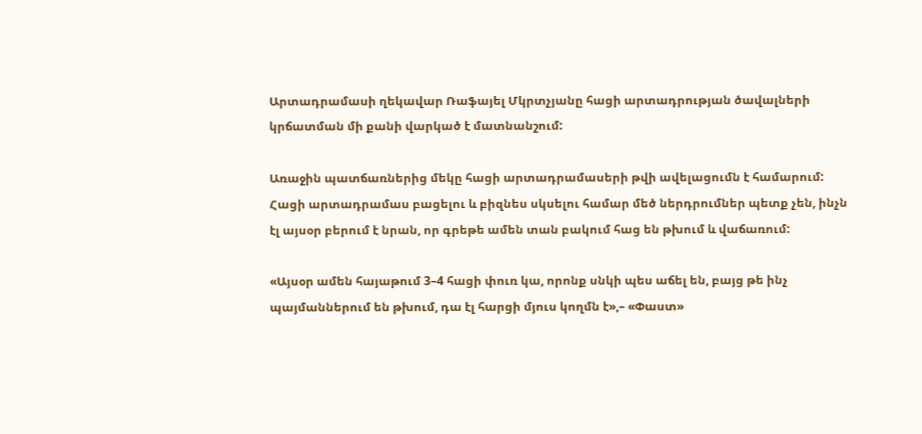Արտադրամասի ղեկավար Ռաֆայել Մկրտչյանը հացի արտադրության ծավալների կրճատման մի քանի վարկած է մատնանշում:

Առաջին պատճառներից մեկը հացի արտադրամասերի թվի ավելացումն է համարում: Հացի արտադրամաս բացելու և բիզնես սկսելու համար մեծ ներդրումներ պետք չեն, ինչն էլ այսօր բերում է նրան, որ գրեթե ամեն տան բակում հաց են թխում և վաճառում:

«Այսօր ամեն հայաթում 3–4 հացի փուռ կա, որոնք սնկի պես աճել են, բայց թե ինչ պայմաններում են թխում, դա էլ հարցի մյուս կողմն է»,– «Փաստ»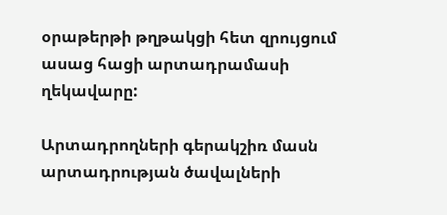օրաթերթի թղթակցի հետ զրույցում ասաց հացի արտադրամասի ղեկավարը:

Արտադրողների գերակշիռ մասն արտադրության ծավալների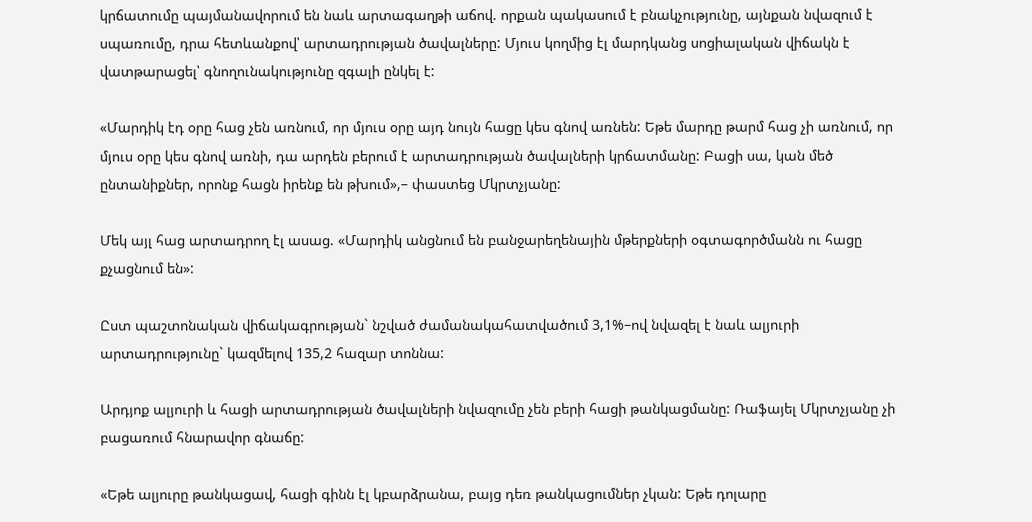կրճատումը պայմանավորում են նաև արտագաղթի աճով. որքան պակասում է բնակչությունը, այնքան նվազում է սպառումը, դրա հետևանքով՝ արտադրության ծավալները: Մյուս կողմից էլ մարդկանց սոցիալական վիճակն է վատթարացել՝ գնողունակությունը զգալի ընկել է:

«Մարդիկ էդ օրը հաց չեն առնում, որ մյուս օրը այդ նույն հացը կես գնով առնեն: Եթե մարդը թարմ հաց չի առնում, որ մյուս օրը կես գնով առնի, դա արդեն բերում է արտադրության ծավալների կրճատմանը: Բացի սա, կան մեծ ընտանիքներ, որոնք հացն իրենք են թխում»,– փաստեց Մկրտչյանը:

Մեկ այլ հաց արտադրող էլ ասաց. «Մարդիկ անցնում են բանջարեղենային մթերքների օգտագործմանն ու հացը քչացնում են»:

Ըստ պաշտոնական վիճակագրության` նշված ժամանակահատվածում 3,1%–ով նվազել է նաև ալյուրի արտադրությունը` կազմելով 135,2 հազար տոննա:

Արդյոք ալյուրի և հացի արտադրության ծավալների նվազումը չեն բերի հացի թանկացմանը: Ռաֆայել Մկրտչյանը չի բացառում հնարավոր գնաճը:

«Եթե ալյուրը թանկացավ, հացի գինն էլ կբարձրանա, բայց դեռ թանկացումներ չկան: Եթե դոլարը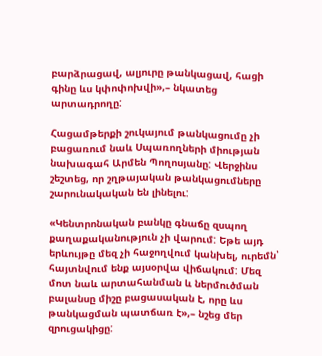բարձրացավ, ալյուրը թանկացավ, հացի գինը ևս կփոփոխվի»,– նկատեց արտադրողը:

Հացամթերքի շուկայում թանկացումը չի բացառում նաև Սպառողների միության նախագահ Արմեն Պողոսյանը: Վերջինս շեշտեց, որ շղթայական թանկացումները շարունակական են լինելու:

«Կենտրոնական բանկը գնաճը զսպող քաղաքականություն չի վարում: Եթե այդ երևույթը մեզ չի հաջողվում կանխել, ուրեմն՝ հայտնվում ենք այսօրվա վիճակում: Մեզ մոտ նաև արտահանման և ներմուծման բալանսը միշը բացասական է, որը ևս թանկացման պատճառ է»,– նշեց մեր զրուցակիցը: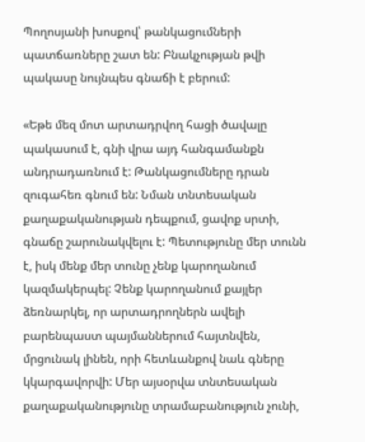Պողոսյանի խոսքով՝ թանկացումների պատճառները շատ են: Բնակչության թվի պակասը նույնպես գնաճի է բերում:

«Եթե մեզ մոտ արտադրվող հացի ծավալը պակասում է, գնի վրա այդ հանգամանքն անդրադառնում է: Թանկացումները դրան զուգահեռ գնում են: Նման տնտեսական քաղաքականության դեպքում, ցավոք սրտի, գնաճը շարունակվելու է: Պետությունը մեր տունն է, իսկ մենք մեր տունը չենք կարողանում կազմակերպել: Չենք կարողանում քայլեր ձեռնարկել, որ արտադրողներն ավելի բարենպաստ պայմաններում հայտնվեն, մրցունակ լինեն, որի հետևանքով նաև գները կկարգավորվի: Մեր այսօրվա տնտեսական քաղաքականությունը տրամաբանություն չունի,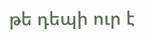թե դեպի ուր է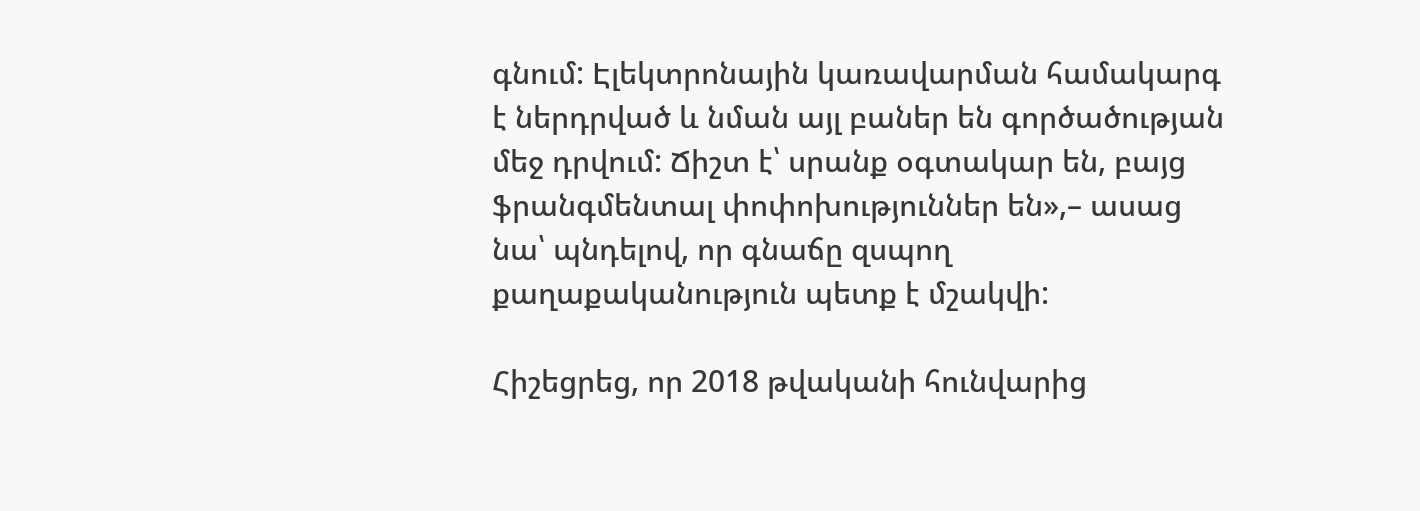գնում: Էլեկտրոնային կառավարման համակարգ է ներդրված և նման այլ բաներ են գործածության մեջ դրվում: Ճիշտ է՝ սրանք օգտակար են, բայց ֆրանգմենտալ փոփոխություններ են»,– ասաց նա՝ պնդելով, որ գնաճը զսպող քաղաքականություն պետք է մշակվի:

Հիշեցրեց, որ 2018 թվականի հունվարից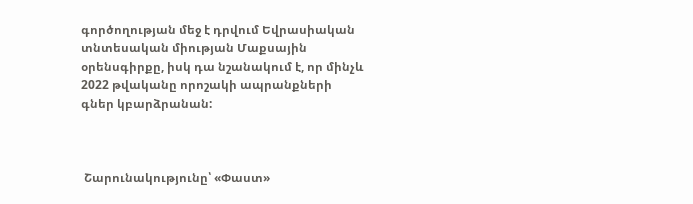գործողության մեջ է դրվում Եվրասիական տնտեսական միության Մաքսային օրենսգիրքը, իսկ դա նշանակում է, որ մինչև 2022 թվականը որոշակի ապրանքների գներ կբարձրանան:



 Շարունակությունը՝ «Փաստ»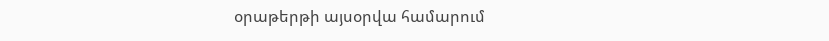օրաթերթի այսօրվա համարում